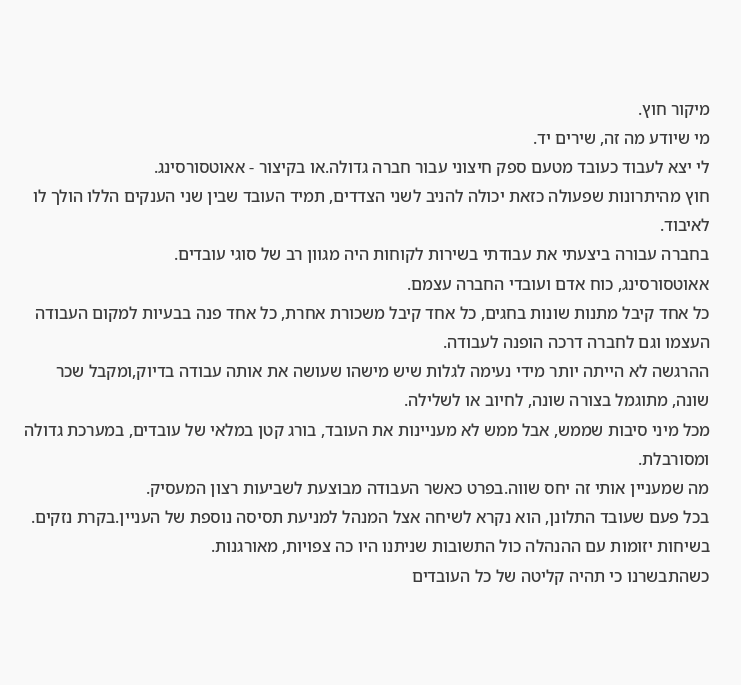מיקור חוץ.
מי שיודע מה זה, שירים יד.
לי יצא לעבוד כעובד מטעם ספק חיצוני עבור חברה גדולה.או בקיצור - אאוטסורסינג.
חוץ מהיתרונות שפעולה כזאת יכולה להניב לשני הצדדים, תמיד העובד שבין שני הענקים הללו הולך לו לאיבוד.
בחברה עבורה ביצעתי את עבודתי בשירות לקוחות היה מגוון רב של סוגי עובדים.
אאוטסורסינג, כוח אדם ועובדי החברה עצמם.
כל אחד קיבל מתנות שונות בחגים, כל אחד קיבל משכורת אחרת, כל אחד פנה בבעיות למקום העבודה העצמו וגם לחברה דרכה הופנה לעבודה.
ההרגשה לא הייתה יותר מידי נעימה לגלות שיש מישהו שעושה את אותה עבודה בדיוק,ומקבל שכר שונה, מתוגמל בצורה שונה, לחיוב או לשלילה.
מכל מיני סיבות שממש, אבל ממש לא מעניינות את העובד, בורג קטן במלאי של עובדים, במערכת גדולה ומסורבלת.
מה שמעניין אותי זה יחס שווה.בפרט כאשר העבודה מבוצעת לשביעות רצון המעסיק.
בכל פעם שעובד התלונן, הוא נקרא לשיחה אצל המנהל למניעת תסיסה נוספת של העניין.בקרת נזקים.
בשיחות יזומות עם ההנהלה כול התשובות שניתנו היו כה צפויות, מאורגנות.
כשהתבשרנו כי תהיה קליטה של כל העובדים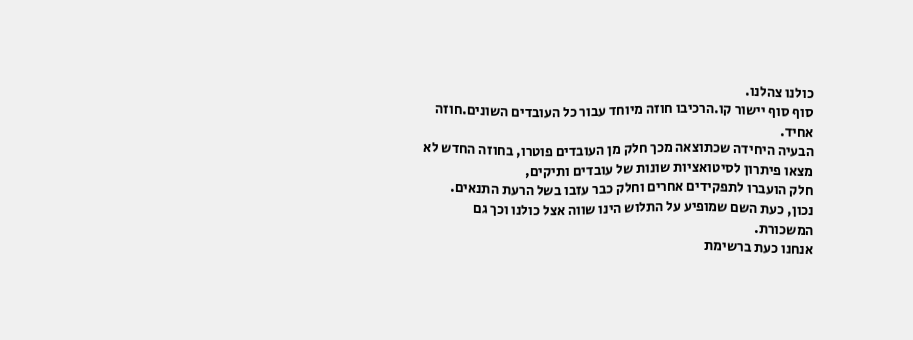כולנו צהלנו.
סוף סוף יישור קו.הרכיבו חוזה מיוחד עבור כל העובדים השונים.חוזה אחיד.
הבעיה היחידה שכתוצאה מכך חלק מן העובדים פוטרו, בחוזה החדש לא מצאו פיתרון לסיטואציות שונות של עובדים ותיקים,
חלק הועברו לתפקידים אחרים וחלק כבר עזבו בשל הרעת התנאים.
נכון, כעת השם שמופיע על התלוש הינו שווה אצל כולנו וכך גם המשכורת.
אנחנו כעת ברשימת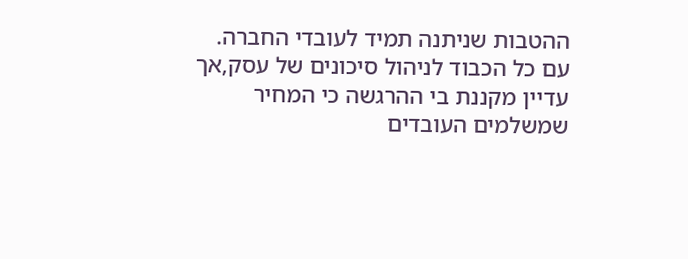ההטבות שניתנה תמיד לעובדי החברה.
עם כל הכבוד לניהול סיכונים של עסק,אך עדיין מקננת בי ההרגשה כי המחיר שמשלמים העובדים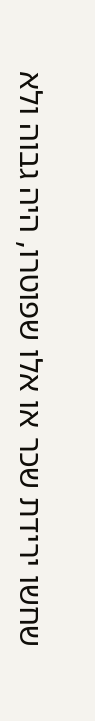שחשו ירידת שכר או אלו שפוטרו, היה גבוה ולא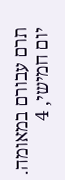תרם עבורם במאומה.
יום חמישי, 4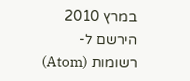במרץ 2010
הירשם ל-
רשומות (Atom)